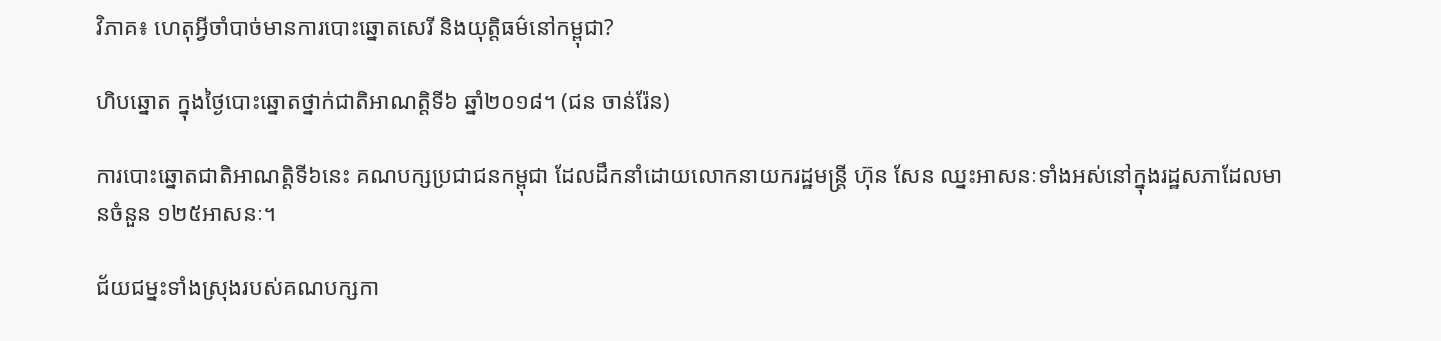វិភាគ៖ ហេតុអ្វីចាំបាច់មានការបោះឆ្នោតសេរី និងយុត្តិធម៌នៅកម្ពុជា?

ហិបឆ្នោត ក្នុងថ្ងៃបោះឆ្នោតថ្នាក់ជាតិអាណត្តិទី៦ ឆ្នាំ២០១៨។ (ជន ចាន់រ៉ែន)

ការបោះឆ្នោតជាតិអាណត្តិទី៦នេះ គណបក្សប្រជាជនកម្ពុជា ដែលដឹកនាំដោយលោកនាយករដ្ឋមន្ត្រី ហ៊ុន សែន ឈ្នះអាសនៈទាំងអស់នៅក្នុងរដ្ឋសភាដែលមានចំនួន ១២៥អាសនៈ។

ជ័យជម្នះទាំងស្រុងរបស់គណបក្សកា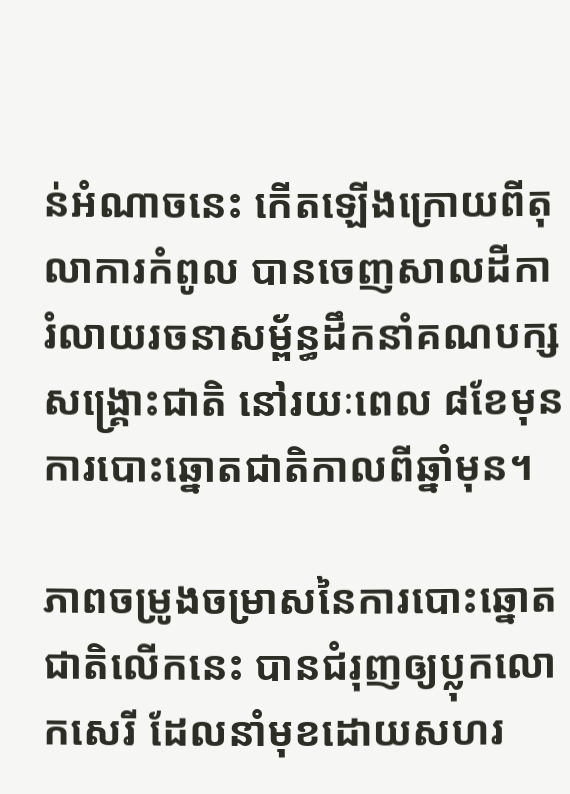ន់អំណាចនេះ កើតឡើងក្រោយពីតុលាការកំពូល បានចេញសាលដីការំលាយរចនាសម្ព័ន្ធដឹកនាំគណបក្សសង្គ្រោះជាតិ នៅរយៈពេល ៨ខែមុនការបោះឆ្នោតជាតិកាលពីឆ្នាំមុន។

ភាពចម្រូងចម្រាសនៃការបោះឆ្នោតជាតិលើកនេះ បានជំរុញឲ្យប្លុកលោកសេរី ដែលនាំមុខដោយសហរ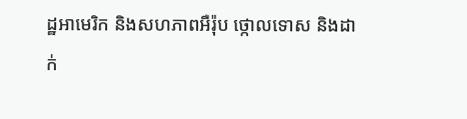ដ្ឋអាមេរិក និងសហភាពអឺរ៉ុប ថ្កោលទោស និងដាក់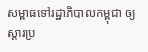សម្ពាធទៅរដ្ឋាភិបាលកម្ពុជា ឲ្យស្តារប្រ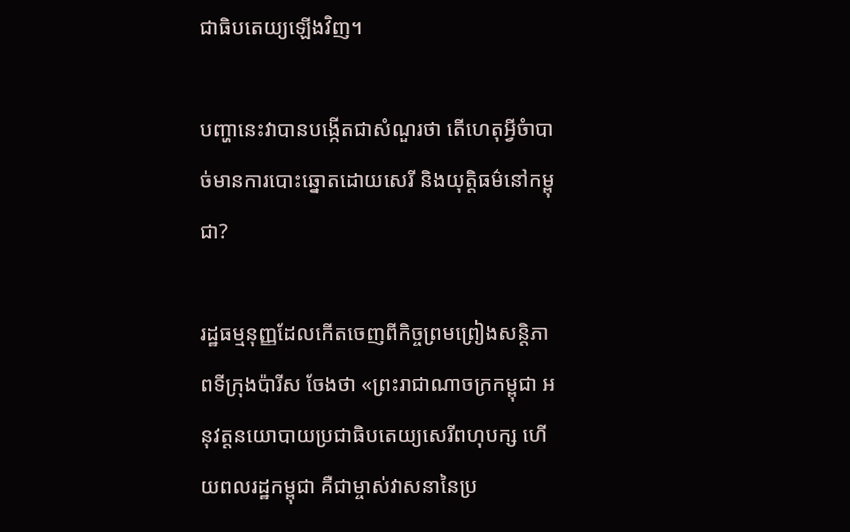ជាធិបតេយ្យឡើងវិញ។

បញ្ហានេះវាបានបង្កើតជាសំណួរថា តើហេតុអ្វីចំាបាច់មានការបោះឆ្នោតដោយសេរី និងយុត្តិធម៌នៅកម្ពុជា?

រដ្ឋធម្មនុញ្ញដែលកើតចេញពីកិច្ចព្រមព្រៀងសន្តិភាពទីក្រុងប៉ារីស ចែងថា «ព្រះរាជាណាចក្រកម្ពុជា អនុវត្តនយោបាយប្រជាធិបតេយ្យសេរីពហុបក្ស ហើយពលរដ្ឋកម្ពុជា គឺជាម្ចាស់វាសនានៃប្រ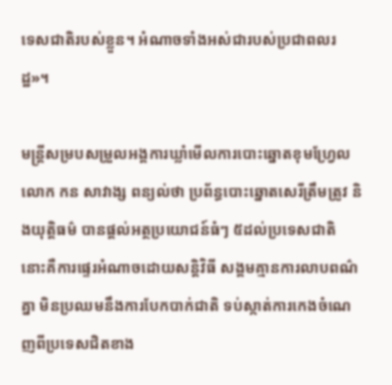ទេសជាតិរបស់ខ្លួន។ អំណាចទាំងអស់ជារបស់ប្រជាពលរដ្ឋ»។

មន្ត្រីសម្របសម្រួលអង្គការឃ្លាំមើលការបោះឆ្នោតខុមហ្វ្រែល លោក កន សាវាង្ស ពន្យល់ថា ប្រព័ន្ធបោះឆ្នោតសេរីត្រឹមត្រូវ និងយុត្តិធម៌ បានផ្តល់អត្ថប្រយោជន៍ធំៗ ៥ដល់ប្រទេសជាតិ នោះគឺការផ្ទេរអំណាចដោយសន្តិវិធី សង្គមគ្មានការលាបពណ៌គ្នា មិនប្រឈមនឹងការបែកបាក់ជាតិ ទប់ស្កាត់ការកេងចំណេញពីប្រទេសជិតខាង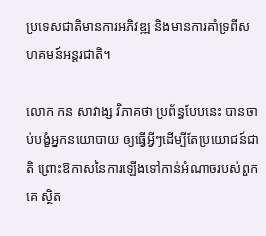ប្រទេសជាតិមានការអភិវឌ្ឍ និងមានការគាំទ្រពីសហគមន៍អន្តរជាតិ។

លោក កន សាវាង្ស វិភាគថា ប្រព័ន្ធបែបនេះ បានចាប់បង្ខំអ្នកនយោបាយ ឲ្យធ្វើអ្វីៗដើម្បីតែប្រយោជន៍ជាតិ ព្រោះឱកាសនៃការឡើងទៅកាន់អំណាចរបស់ពួកគេ ស្ថិត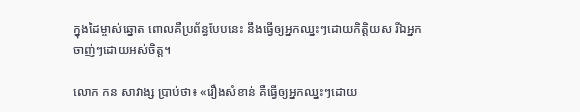ក្នុងដៃម្ចាស់ឆ្នោត ពោលគឺប្រព័ន្ធបែបនេះ នឹងធ្វើឲ្យអ្នកឈ្នះៗដោយកិត្តិយស រីឯអ្នកចាញ់ៗដោយអស់ចិត្ត។

លោក កន សាវាង្ស ប្រាប់ថា៖ «រឿងសំខាន់ គឺធ្វើឲ្យអ្នកឈ្នះៗដោយ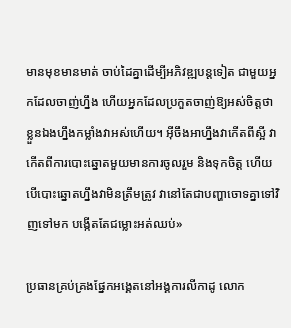មានមុខមានមាត់ ចាប់ដៃគ្នាដើម្បីអភិវឌ្ឍបន្តទៀត ជាមួយអ្នកដែលចាញ់ហ្នឹង ហើយអ្នកដែលប្រកួតចាញ់ឱ្យអស់ចិត្តថា ខ្លួនឯងហ្នឹងកម្លាំងវាអស់ហើយ។ អ៊ីចឹងអាហ្នឹងវាកើតពីស្អី វាកើតពីការបោះឆ្នោតមួយមានការចូលរួម និងទុកចិត្ត ហើយបើបោះឆ្នោតហ្នឹងវាមិនត្រឹមត្រូវ វានៅតែជាបញ្ហាចោទគ្នាទៅវិញទៅមក បង្កើតតែជម្លោះអត់ឈប់»

ប្រធានគ្រប់គ្រងផ្នែកអង្គេតនៅអង្គការលីកាដូ លោក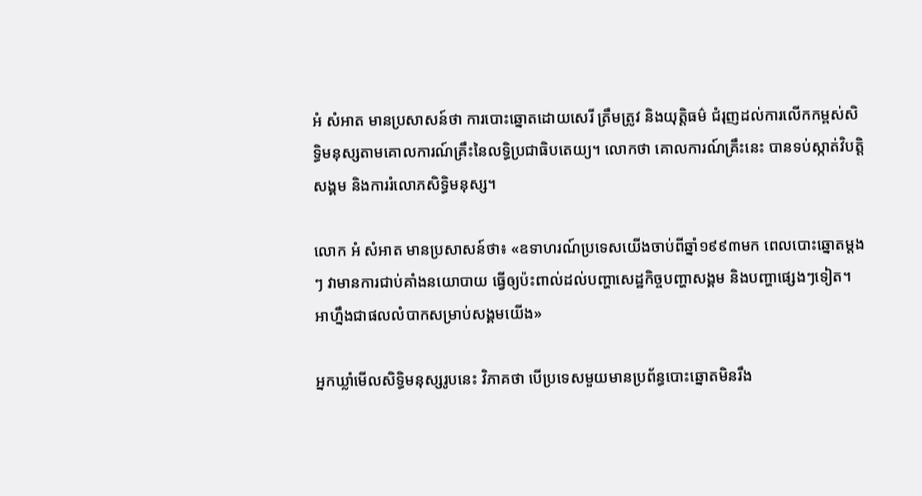អំ សំអាត មានប្រសាសន៍ថា ការបោះឆ្នោតដោយសេរី ត្រឹមត្រូវ និងយុត្តិធម៌ ជំរុញដល់ការលើកកម្ពស់សិទ្ធិមនុស្សតាមគោលការណ៍គ្រឹះនៃលទ្ធិប្រជាធិបតេយ្យ។ លោកថា គោលការណ៍គ្រឹះនេះ បានទប់ស្កាត់វិបត្តិសង្គម និងការរំលោភសិទ្ធិមនុស្ស។

លោក អំ សំអាត មានប្រសាសន៍ថា៖ «ឧទាហរណ៍ប្រទេសយើងចាប់ពីឆ្នាំ១៩៩៣មក ពេលបោះឆ្នោតម្តងៗ វាមានការជាប់គាំងនយោបាយ ធ្វើឲ្យប៉ះពាល់ដល់បញ្ហាសេដ្ឋកិច្ចបញ្ហាសង្គម និងបញ្ហាផ្សេងៗទៀត។ អាហ្នឹងជាផលលំបាកសម្រាប់សង្គមយើង»

អ្នកឃ្លាំមើលសិទ្ធិមនុស្សរូបនេះ វិភាគថា បើប្រទេសមួយមានប្រព័ន្ធបោះឆ្នោតមិនរឹង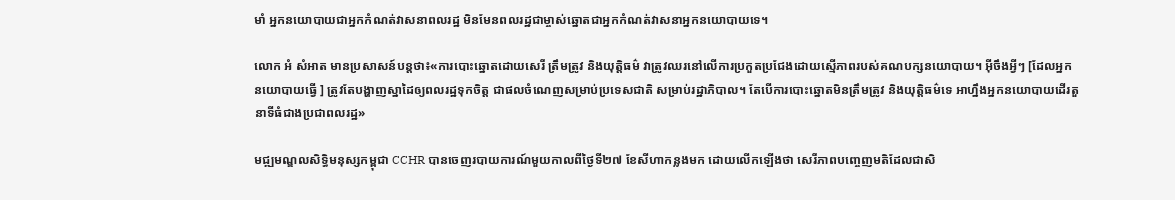មាំ អ្នកនយោបាយជាអ្នកកំណត់វាសនាពលរដ្ឋ មិនមែនពលរដ្ឋជាម្ចាស់ឆ្នោតជាអ្នកកំណត់វាសនាអ្នកនយោបាយទេ។

លោក អំ សំអាត មានប្រសាសន៍បន្តថា៖«ការបោះឆ្នោតដោយសេរី ត្រឹមត្រូវ និងយុត្តិធម៌ វាត្រូវឈរនៅលើការប្រកួតប្រជែងដោយស្មើភាពរបស់គណបក្សនយោបាយ។ អ៊ីចឹងអ្វីៗ [ដែលអ្នកនយោបាយធ្វើ ] ត្រូវតែបង្ហាញស្នាដៃឲ្យពលរដ្ឋទុកចិត្ត ជាផលចំណេញសម្រាប់ប្រទេសជាតិ សម្រាប់រដ្ឋាភិបាល។ តែបើការបោះឆ្នោតមិនត្រឹមត្រូវ និងយុត្តិធម៌ទេ អាហ្នឹងអ្នកនយោបាយដើរតួនាទីធំជាងប្រជាពលរដ្ឋ»

មជ្ឍមណ្ឌលសិទ្ធិមនុស្សកម្ពុជា CCHR បានចេញរបាយការណ៍មួយកាលពីថ្ងៃទី២៧ ខែសីហាកន្លងមក ដោយលើកឡើងថា សេរីភាពបញ្ចេញមតិដែលជាសិ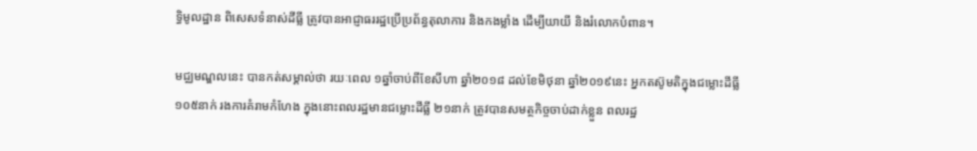ទ្ធិមូលដ្ឋាន ពិសេសទំនាស់ដីធ្លី ត្រូវបានអាជ្ញាធររដ្ឋប្រើប្រព័ន្ធតុលាការ និងកងម្លាំង ដើម្បីយាយី និងរំលោកបំពាន។

មជ្ឈមណ្ឌលនេះ បានកត់សម្គាល់ថា រយៈពេល ១ឆ្នាំចាប់ពីខែសីហា ឆ្នាំ២០១៨ ដល់ខែមិថុនា ឆ្នាំ២០១៩នេះ អ្នកតស៊ូមតិក្នុងជម្លោះដីធ្លី១០៥នាក់ រងការគំរាមកំហែង ក្នុងនោះពលរដ្ឋមានជម្លោះដីធ្លី ២១នាក់ ត្រូវបានសមត្ថកិច្ចចាប់ដាក់ខ្លួន ពលរដ្ឋ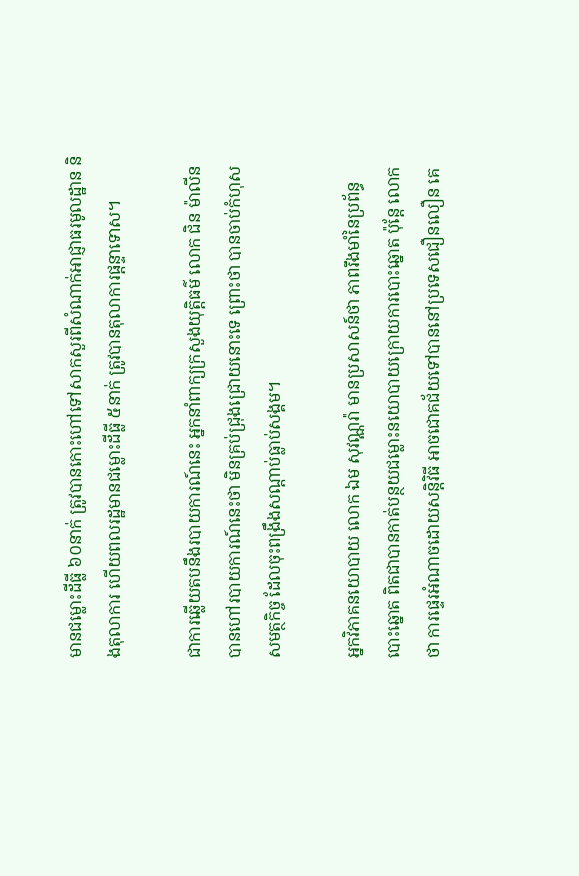មានជម្លោះដីធ្លី ៦០នាក់ ត្រូវបានកោះហៅទៅសាកសួរពីសំណាក់អាជ្ញាធរមូលដ្ឋាន និងតុលាការ ហើយពលរដ្ឋមានជម្លោះដីធ្លី ៥នាក់ ត្រូវបានតុលាការផ្ដន្ទាទោស។

ជាការឆ្លើយតបនឹងរបាយការណ៍នេះ អ្នកនាំពាក្យក្រសួងយុត្តិធម៌ លោក ជិន ម៉ាលីន បានហៅរបាយការណ៍នេះថា មិនគ្រប់ជ្រុងជ្រោយនោះទេ ព្រោះថា បានចាប់កំហុសសមត្ថកិច្ច ដែលចុះពង្រឹងសណ្តាប់ធ្លាប់សង្គម។

អ្នកវិភាគនយោបាយ លោក ឯម សុវណ្ណរ៉ា មានប្រសាសន៍ថា ភាពរឹងមាំនៃប្រព័ន្ធបោះឆ្នោត ពិតជាបានកាត់បន្ថយជម្លោះនយោបាយក្រោយការបោះឆ្នោត ប៉ុន្តែ លោកថា ការផ្ទេរអំណាចដោយសន្តិវិធី អាចជោគជ័យទៅបាននៅប្រទេសជឿនលឿន គេ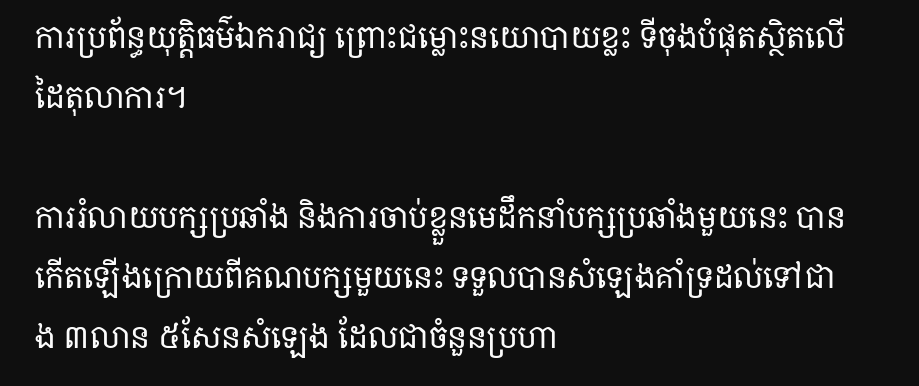ការប្រព័ន្ធយុត្តិធម៌ឯករាជ្យ ព្រោះជម្លោះនយោបាយខ្លះ ទីចុងបំផុតស្ថិតលើដៃតុលាការ។

ការរំលាយបក្សប្រឆាំង និងការចាប់ខ្លួនមេដឹកនាំបក្សប្រឆាំងមួយនេះ បានកើតឡើងក្រោយពីគណបក្សមួយនេះ ទទួលបានសំឡេងគាំទ្រដល់ទៅជាង ៣លាន ៥សែនសំឡេង ដែលជាចំនួនប្រហា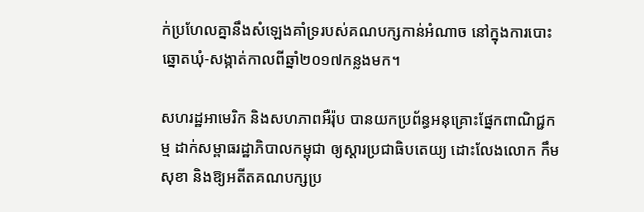ក់ប្រហែលគ្នានឹងសំឡេងគាំទ្ររបស់គណបក្សកាន់អំណាច នៅក្នុងការបោះឆ្នោតឃុំ-សង្កាត់កាលពីឆ្នាំ២០១៧កន្លងមក។

សហរដ្ឋអាមេរិក និងសហភាពអឺរ៉ុប បានយកប្រព័ន្ធអនុគ្រោះផ្នែកពាណិជ្ជកម្ម ដាក់សម្ពាធរដ្ឋាភិបាលកម្ពុជា ឲ្យស្តារប្រជាធិបតេយ្យ ដោះលែងលោក កឹម សុខា និងឱ្យអតីតគណបក្សប្រ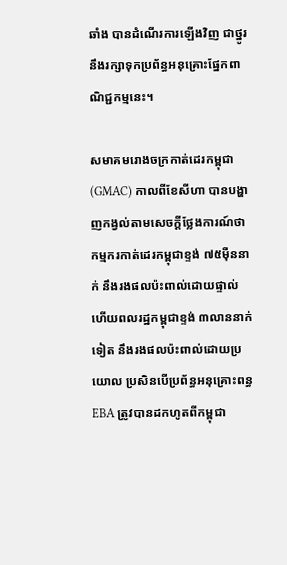ឆាំង បានដំណើរការឡើងវិញ ជាថ្នូរនឹងរក្សាទុកប្រព័ន្ធអនុគ្រោះផ្នែកពាណិជ្ជកម្មនេះ។

សមាគមរោងចក្រកាត់ដេរកម្ពុជា(GMAC) កាលពីខែសីហា បានបង្ហាញកង្វល់តាមសេចក្តីថ្លែងការណ៍ថា កម្មករកាត់ដេរកម្ពុជាខ្ទង់ ៧៥ម៉ឺននាក់ នឹងរងផលប៉ះពាល់ដោយផ្ទាល់ ហើយពលរដ្ឋកម្ពុជាខ្ទង់ ៣លាននាក់ទៀត នឹងរងផលប៉ះពាល់ដោយប្រយោល ប្រសិនបើប្រព័ន្ធអនុគ្រោះពន្ធ EBA ត្រូវបានដកហូតពីកម្ពុជា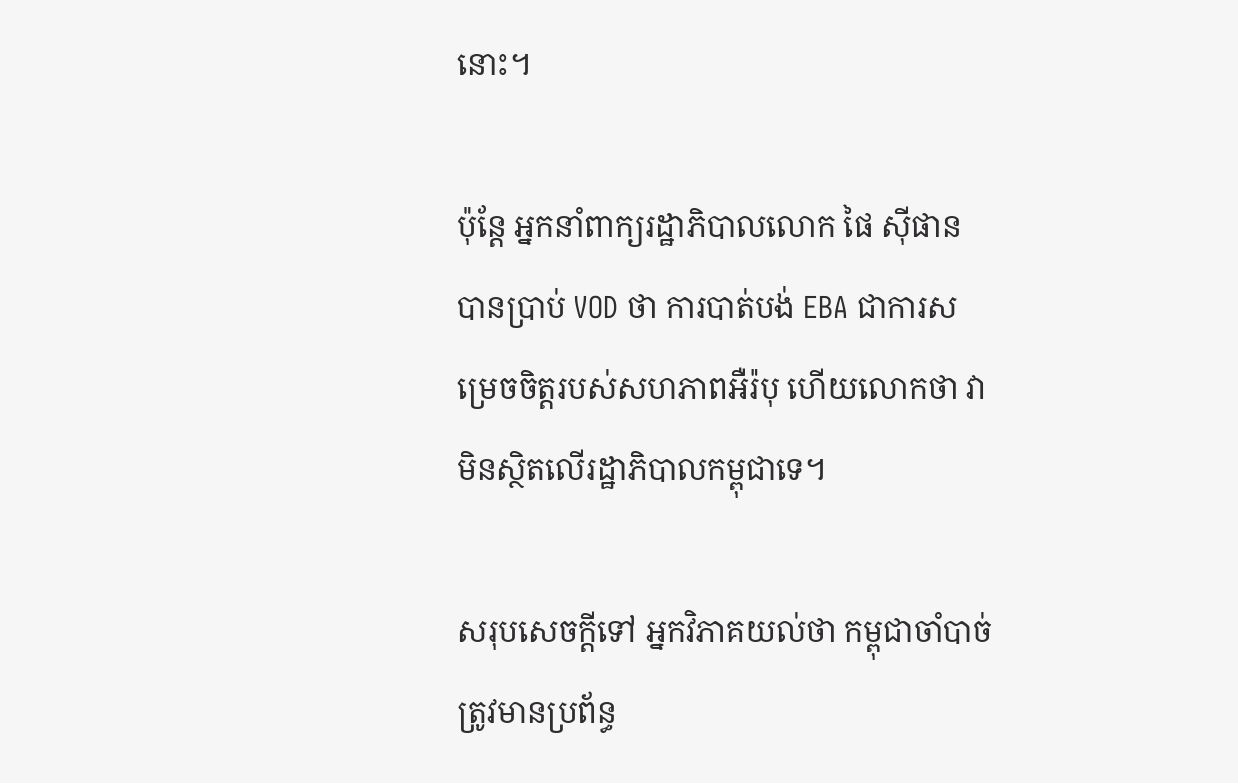នោះ។

ប៉ុន្តែ អ្នកនាំពាក្យរដ្ឋាភិបាលលោក ផៃ ស៊ីផាន បានប្រាប់ VOD ថា ការបាត់បង់ EBA ជាការសម្រេចចិត្តរបស់សហភាពអឺរ៉បុ ហើយលោកថា វាមិនស្ថិតលើរដ្ឋាភិបាលកម្ពុជាទេ។

សរុបសេចក្តីទៅ អ្នកវិភាគយល់ថា កម្ពុជាចាំបាច់ត្រូវមានប្រព័ន្ធ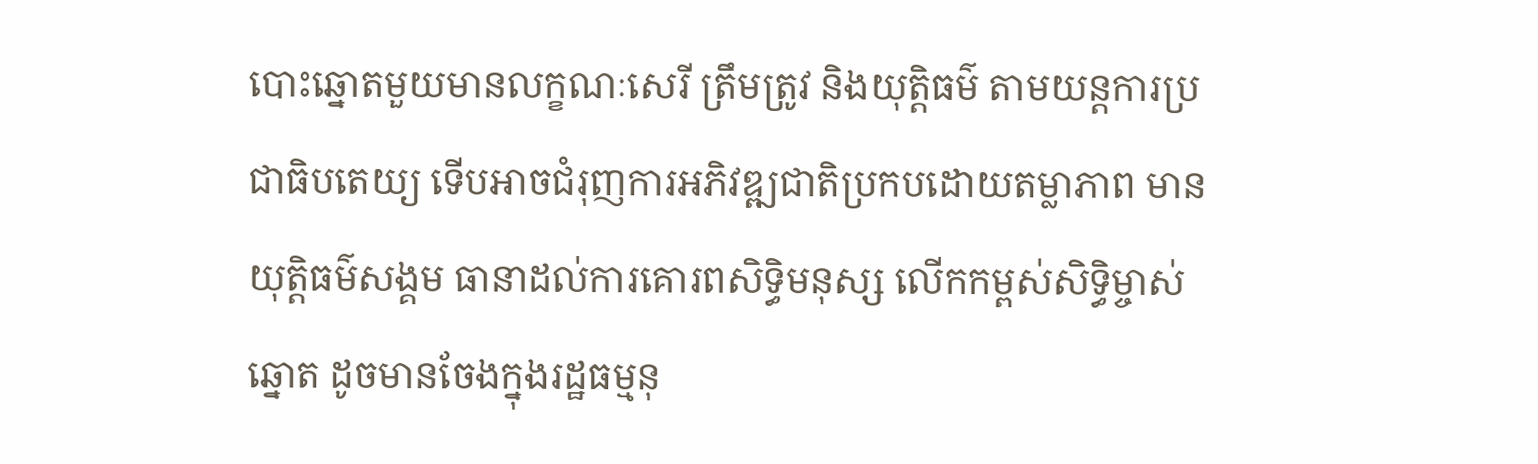បោះឆ្នោតមួយមានលក្ខណៈសេរី ត្រឹមត្រូវ និងយុត្តិធម៌ តាមយន្តការប្រជាធិបតេយ្យ ទើបអាចជំរុញការអភិវឌ្ឍជាតិប្រកបដោយតម្លាភាព មានយុត្តិធម៌សង្គម ធានាដល់ការគោរពសិទ្ធិមនុស្ស លើកកម្ពស់សិទ្ធិម្ចាស់ឆ្នោត ដូចមានចែងក្នុងរដ្ឋធម្មនុ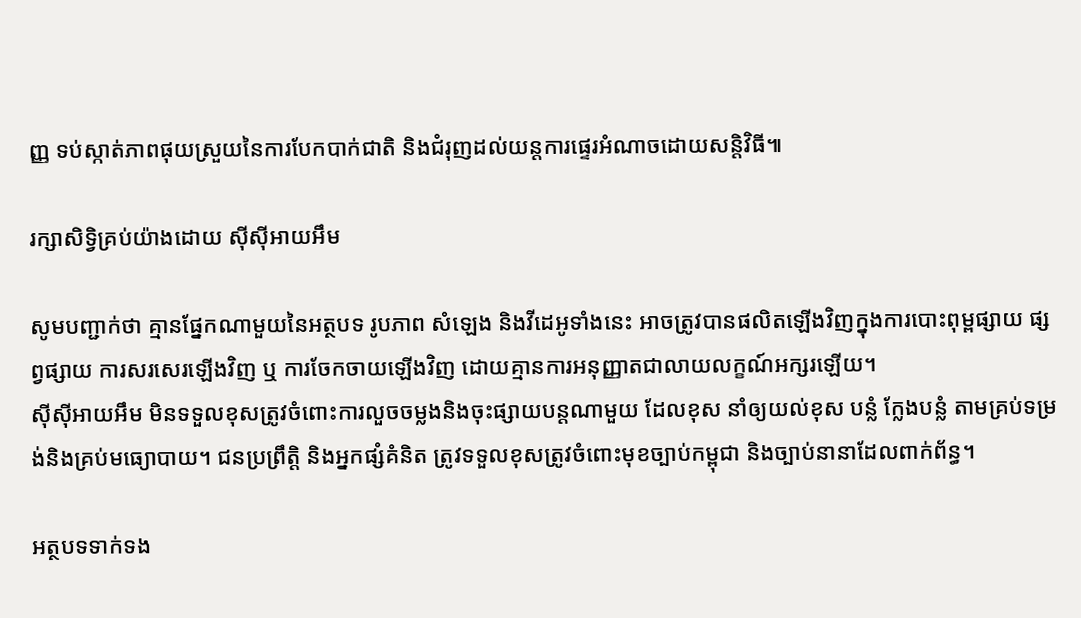ញ្ញ ទប់ស្កាត់ភាពផុយស្រួយនៃការបែកបាក់ជាតិ និងជំរុញដល់យន្តការផ្ទេរអំណាចដោយសន្តិវិធី៕

រក្សាសិទ្វិគ្រប់យ៉ាងដោយ ស៊ីស៊ីអាយអឹម

សូមបញ្ជាក់ថា គ្មានផ្នែកណាមួយនៃអត្ថបទ រូបភាព សំឡេង និងវីដេអូទាំងនេះ អាចត្រូវបានផលិតឡើងវិញក្នុងការបោះពុម្ពផ្សាយ ផ្សព្វផ្សាយ ការសរសេរឡើងវិញ ឬ ការចែកចាយឡើងវិញ ដោយគ្មានការអនុញ្ញាតជាលាយលក្ខណ៍អក្សរឡើយ។
ស៊ីស៊ីអាយអឹម មិនទទួលខុសត្រូវចំពោះការលួចចម្លងនិងចុះផ្សាយបន្តណាមួយ ដែលខុស នាំឲ្យយល់ខុស បន្លំ ក្លែងបន្លំ តាមគ្រប់ទម្រង់និងគ្រប់មធ្យោបាយ។ ជនប្រព្រឹត្តិ និងអ្នកផ្សំគំនិត ត្រូវទទួលខុសត្រូវចំពោះមុខច្បាប់កម្ពុជា និងច្បាប់នានាដែលពាក់ព័ន្ធ។

អត្ថបទទាក់ទង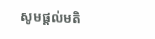សូមផ្ដល់មតិ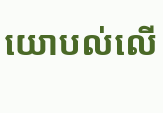យោបល់លើ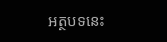អត្ថបទនេះ